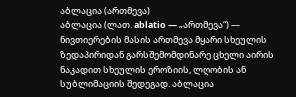აბლაცია (ართმევა)
აბლაცია (ლათ. ablatio — „ართმევა“) — ნივთიერების მასის ართმევა მყარი სხეულის ზედაპირიდან გარსშემომდინარე ცხელი აირის ნაკადით სხეულის ეროზიის, ლღობის ან სუბლიმაციის შედეგად. აბლაცია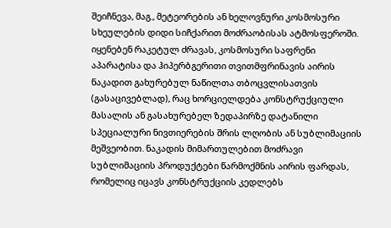შეიჩნევა, მაგ., მეტეორების ან ხელოვნური კოსმოსური სხეულების დიდი სიჩქარით მოძრაობისას ატმოსფეროში. იყენებენ რაკეტულ ძრავას, კოსმოსური საფრენი აპარატისა და ჰიპერბგერითი თვითმფრინავის აირის ნაკადით გახურებულ ნაწილთა თბოცვლისათვის (გასაცივებლად), რაც ხორციელდება კონსტრუქციული მასალის ან გასახურებელ ზედაპირზე დატანილი სპეციალური ნივთიერების შრის ლღობის ან სუბლიმაციის მეშვეობით. ნაკადის მიმართულებით მოძრავი სუბლიმაციის პროდუქტები წარმოქმნის აირის ფარდას, რომელიც იცავს კონსტრუქციის კედლებს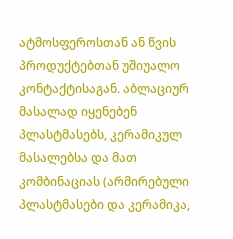ატმოსფეროსთან ან წვის პროდუქტებთან უშიუალო კონტაქტისაგან. აბლაციურ მასალად იყენებენ პლასტმასებს, კერამიკულ მასალებსა და მათ კომბინაციას (არმირებული პლასტმასები და კერამიკა,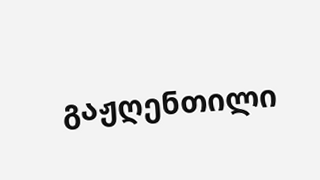გაჟღენთილი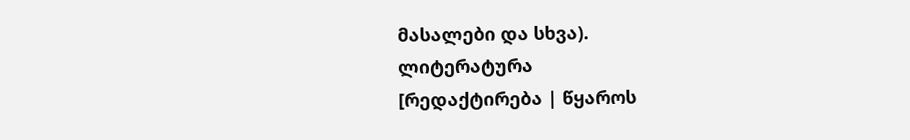მასალები და სხვა).
ლიტერატურა
[რედაქტირება | წყაროს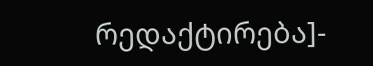რედაქტირება]-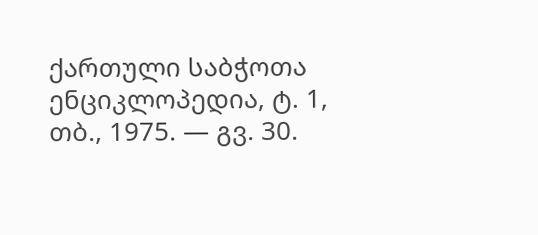ქართული საბჭოთა ენციკლოპედია, ტ. 1, თბ., 1975. — გვ. 30.